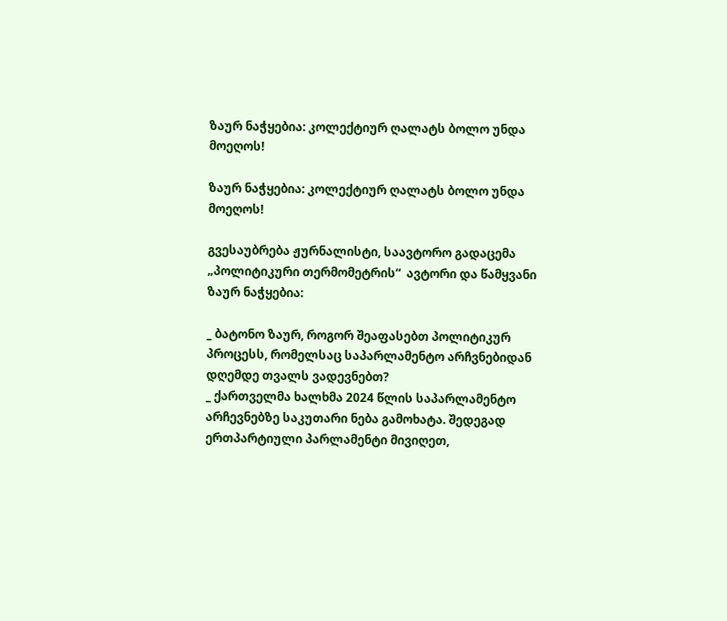ზაურ ნაჭყებია: კოლექტიურ ღალატს ბოლო უნდა მოეღოს!

ზაურ ნაჭყებია: კოლექტიურ ღალატს ბოლო უნდა მოეღოს!

გვესაუბრება ჟურნალისტი, საავტორო გადაცემა „პოლიტიკური თერმომეტრის“  ავტორი და წამყვანი ზაურ ნაჭყებია:

_ ბატონო ზაურ, როგორ შეაფასებთ პოლიტიკურ პროცესს, რომელსაც საპარლამენტო არჩვნებიდან დღემდე თვალს ვადევნებთ?
_ ქართველმა ხალხმა 2024 წლის საპარლამენტო არჩევნებზე საკუთარი ნება გამოხატა. შედეგად ერთპარტიული პარლამენტი მივიღეთ,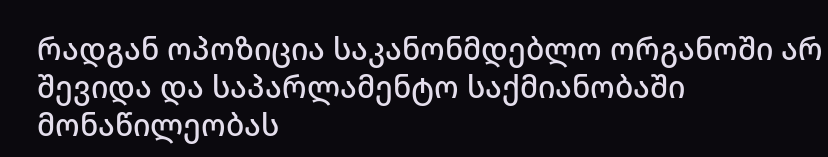რადგან ოპოზიცია საკანონმდებლო ორგანოში არ შევიდა და საპარლამენტო საქმიანობაში მონაწილეობას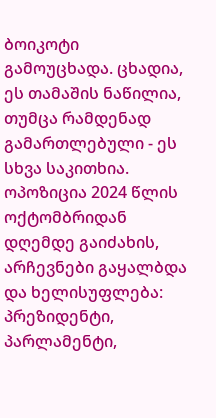ბოიკოტი გამოუცხადა. ცხადია, ეს თამაშის ნაწილია, თუმცა რამდენად გამართლებული - ეს სხვა საკითხია.
ოპოზიცია 2024 წლის ოქტომბრიდან დღემდე გაიძახის, არჩევნები გაყალბდა და ხელისუფლება: პრეზიდენტი, პარლამენტი,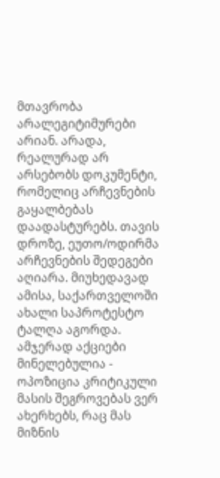მთავრობა არალეგიტიმურები არიან. არადა, რეალურად არ არსებობს დოკუმენტი, რომელიც არჩევნების გაყალბებას დაადასტურებს. თავის დროზე, ეუთო/ოდირმა არჩევნების შედეგები აღიარა. მიუხედავად ამისა, საქართველოში ახალი საპროტესტო ტალღა აგორდა. ამჯერად აქციები მინელებულია - ოპოზიცია კრიტიკული მასის შეგროვებას ვერ ახერხებს, რაც მას მიზნის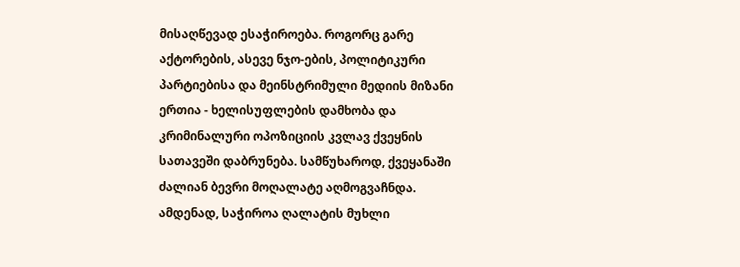მისაღწევად ესაჭიროება. როგორც გარე აქტორების, ასევე ნჯო-ების, პოლიტიკური პარტიებისა და მეინსტრიმული მედიის მიზანი ერთია - ხელისუფლების დამხობა და კრიმინალური ოპოზიციის კვლავ ქვეყნის სათავეში დაბრუნება. სამწუხაროდ, ქვეყანაში ძალიან ბევრი მოღალატე აღმოგვაჩნდა. ამდენად, საჭიროა ღალატის მუხლი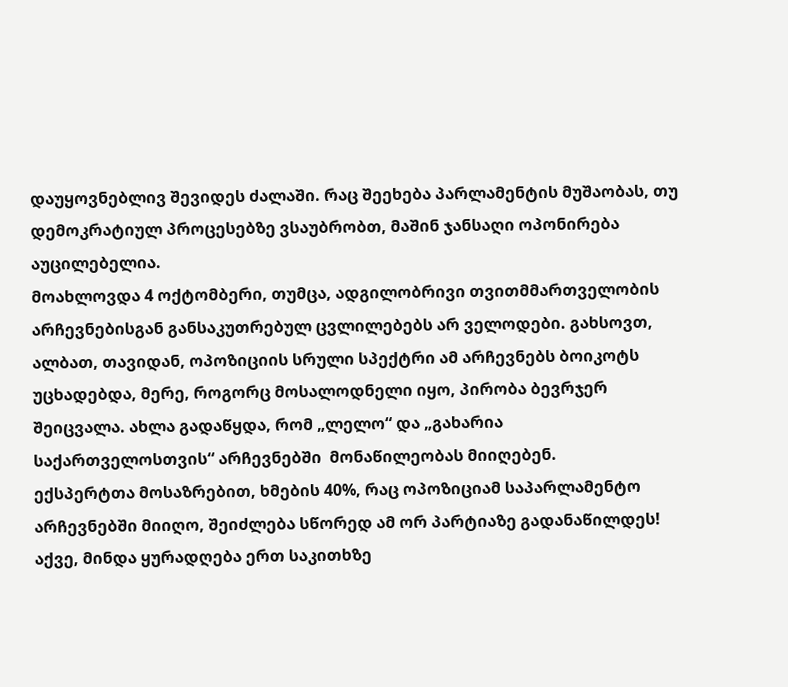დაუყოვნებლივ შევიდეს ძალაში. რაც შეეხება პარლამენტის მუშაობას, თუ დემოკრატიულ პროცესებზე ვსაუბრობთ, მაშინ ჯანსაღი ოპონირება აუცილებელია.
მოახლოვდა 4 ოქტომბერი, თუმცა, ადგილობრივი თვითმმართველობის არჩევნებისგან განსაკუთრებულ ცვლილებებს არ ველოდები. გახსოვთ, ალბათ, თავიდან, ოპოზიციის სრული სპექტრი ამ არჩევნებს ბოიკოტს უცხადებდა, მერე, როგორც მოსალოდნელი იყო, პირობა ბევრჯერ შეიცვალა. ახლა გადაწყდა, რომ „ლელო“ და „გახარია საქართველოსთვის“ არჩევნებში  მონაწილეობას მიიღებენ.
ექსპერტთა მოსაზრებით, ხმების 40%, რაც ოპოზიციამ საპარლამენტო არჩევნებში მიიღო, შეიძლება სწორედ ამ ორ პარტიაზე გადანაწილდეს!
აქვე, მინდა ყურადღება ერთ საკითხზე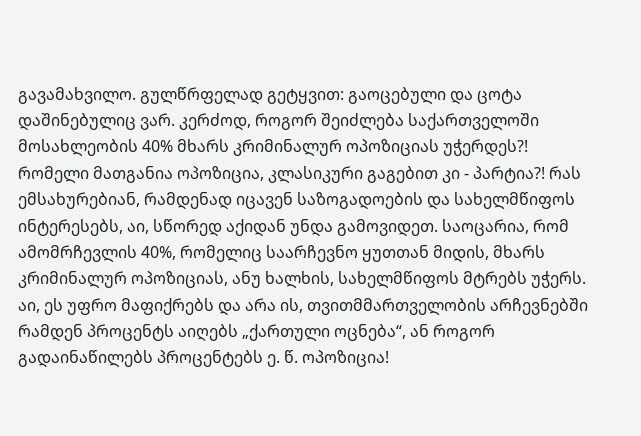გავამახვილო. გულწრფელად გეტყვით: გაოცებული და ცოტა დაშინებულიც ვარ. კერძოდ, როგორ შეიძლება საქართველოში მოსახლეობის 40% მხარს კრიმინალურ ოპოზიციას უჭერდეს?! რომელი მათგანია ოპოზიცია, კლასიკური გაგებით კი - პარტია?! რას ემსახურებიან, რამდენად იცავენ საზოგადოების და სახელმწიფოს ინტერესებს, აი, სწორედ აქიდან უნდა გამოვიდეთ. საოცარია, რომ ამომრჩევლის 40%, რომელიც საარჩევნო ყუთთან მიდის, მხარს კრიმინალურ ოპოზიციას, ანუ ხალხის, სახელმწიფოს მტრებს უჭერს. აი, ეს უფრო მაფიქრებს და არა ის, თვითმმართველობის არჩევნებში რამდენ პროცენტს აიღებს „ქართული ოცნება“, ან როგორ გადაინაწილებს პროცენტებს ე. წ. ოპოზიცია!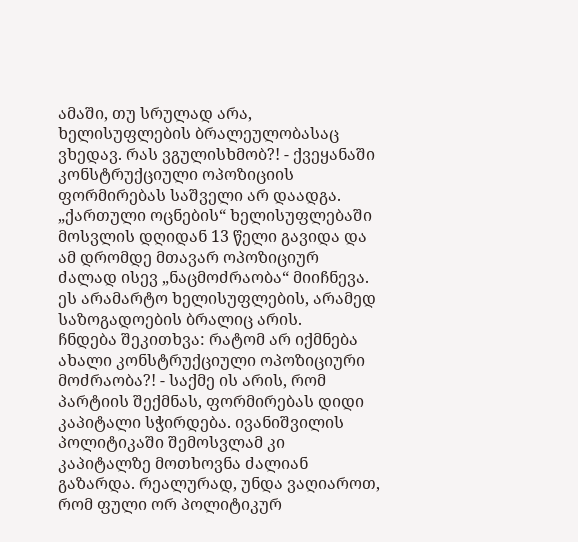ამაში, თუ სრულად არა, ხელისუფლების ბრალეულობასაც ვხედავ. რას ვგულისხმობ?! - ქვეყანაში კონსტრუქციული ოპოზიციის ფორმირებას საშველი არ დაადგა. „ქართული ოცნების“ ხელისუფლებაში მოსვლის დღიდან 13 წელი გავიდა და ამ დრომდე მთავარ ოპოზიციურ ძალად ისევ „ნაცმოძრაობა“ მიიჩნევა. ეს არამარტო ხელისუფლების, არამედ საზოგადოების ბრალიც არის.
ჩნდება შეკითხვა: რატომ არ იქმნება ახალი კონსტრუქციული ოპოზიციური მოძრაობა?! - საქმე ის არის, რომ პარტიის შექმნას, ფორმირებას დიდი კაპიტალი სჭირდება. ივანიშვილის პოლიტიკაში შემოსვლამ კი კაპიტალზე მოთხოვნა ძალიან გაზარდა. რეალურად, უნდა ვაღიაროთ, რომ ფული ორ პოლიტიკურ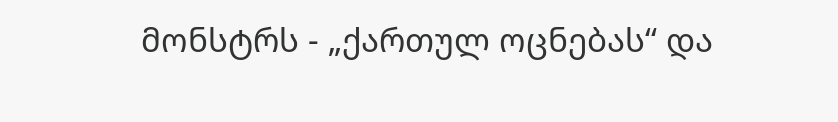მონსტრს - „ქართულ ოცნებას“ და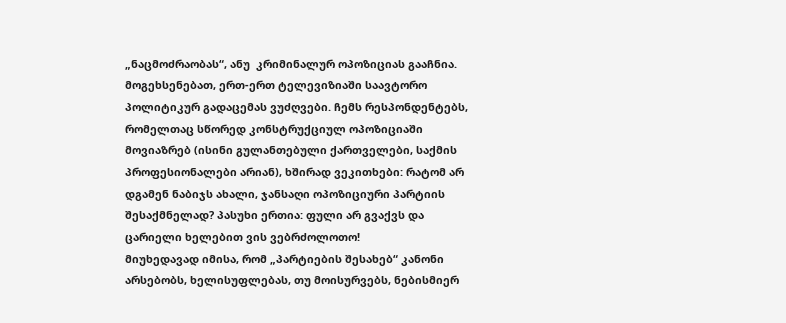„ნაცმოძრაობას“, ანუ  კრიმინალურ ოპოზიციას გააჩნია. მოგეხსენებათ, ერთ-ერთ ტელევიზიაში საავტორო პოლიტიკურ გადაცემას ვუძღვები. ჩემს რესპონდენტებს, რომელთაც სწორედ კონსტრუქციულ ოპოზიციაში მოვიაზრებ (ისინი გულანთებული ქართველები, საქმის პროფესიონალები არიან), ხშირად ვეკითხები: რატომ არ დგამენ ნაბიჯს ახალი, ჯანსაღი ოპოზიციური პარტიის შესაქმნელად? პასუხი ერთია: ფული არ გვაქვს და ცარიელი ხელებით ვის ვებრძოლოთო!
მიუხედავად იმისა, რომ „პარტიების შესახებ“ კანონი არსებობს, ხელისუფლებას, თუ მოისურვებს, ნებისმიერ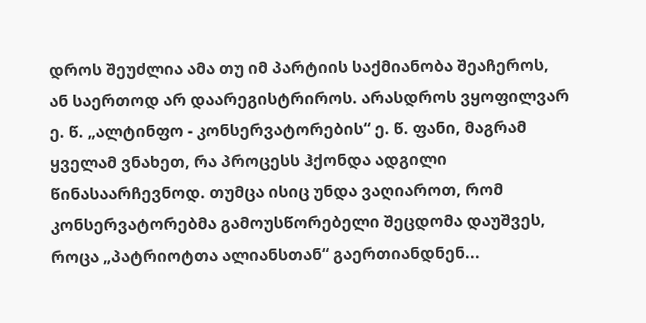დროს შეუძლია ამა თუ იმ პარტიის საქმიანობა შეაჩეროს, ან საერთოდ არ დაარეგისტრიროს. არასდროს ვყოფილვარ ე. წ. „ალტინფო - კონსერვატორების“ ე. წ. ფანი, მაგრამ ყველამ ვნახეთ, რა პროცესს ჰქონდა ადგილი წინასაარჩევნოდ. თუმცა ისიც უნდა ვაღიაროთ, რომ კონსერვატორებმა გამოუსწორებელი შეცდომა დაუშვეს, როცა „პატრიოტთა ალიანსთან“ გაერთიანდნენ...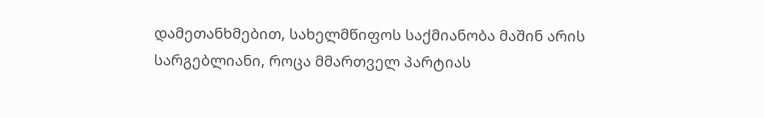დამეთანხმებით, სახელმწიფოს საქმიანობა მაშინ არის სარგებლიანი, როცა მმართველ პარტიას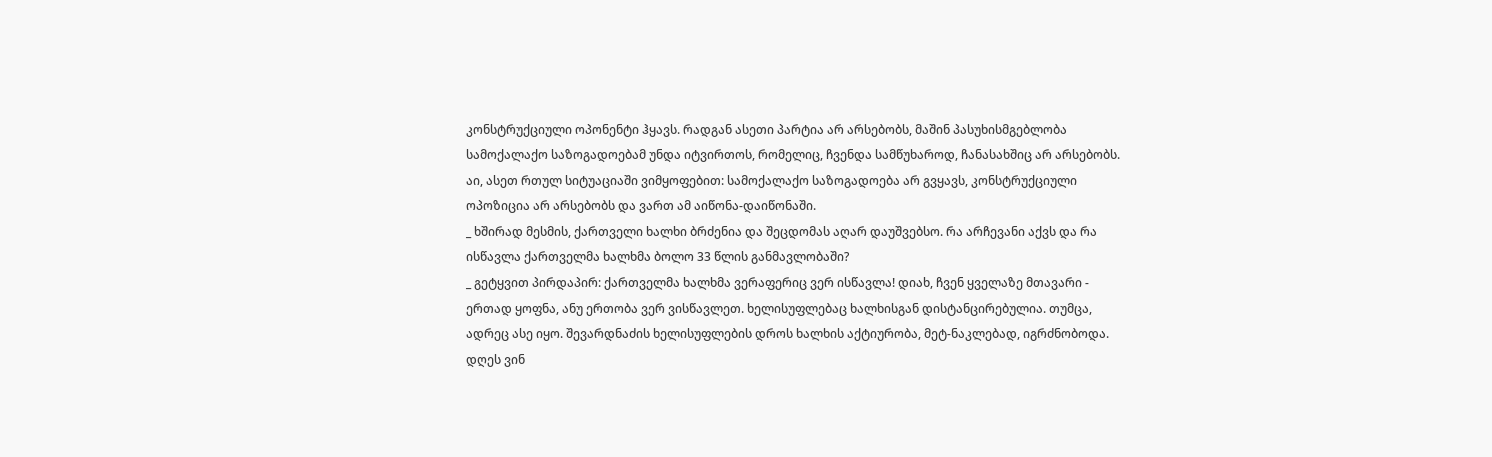კონსტრუქციული ოპონენტი ჰყავს. რადგან ასეთი პარტია არ არსებობს, მაშინ პასუხისმგებლობა სამოქალაქო საზოგადოებამ უნდა იტვირთოს, რომელიც, ჩვენდა სამწუხაროდ, ჩანასახშიც არ არსებობს. აი, ასეთ რთულ სიტუაციაში ვიმყოფებით: სამოქალაქო საზოგადოება არ გვყავს, კონსტრუქციული ოპოზიცია არ არსებობს და ვართ ამ აიწონა-დაიწონაში.
_ ხშირად მესმის, ქართველი ხალხი ბრძენია და შეცდომას აღარ დაუშვებსო. რა არჩევანი აქვს და რა ისწავლა ქართველმა ხალხმა ბოლო 33 წლის განმავლობაში?
_ გეტყვით პირდაპირ: ქართველმა ხალხმა ვერაფერიც ვერ ისწავლა! დიახ, ჩვენ ყველაზე მთავარი - ერთად ყოფნა, ანუ ერთობა ვერ ვისწავლეთ. ხელისუფლებაც ხალხისგან დისტანცირებულია. თუმცა, ადრეც ასე იყო. შევარდნაძის ხელისუფლების დროს ხალხის აქტიურობა, მეტ-ნაკლებად, იგრძნობოდა. დღეს ვინ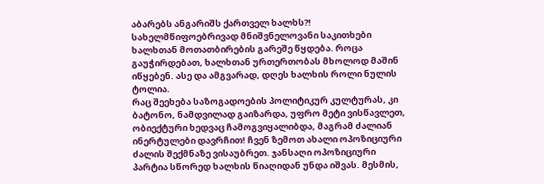აბარებს ანგარიშს ქართველ ხალხს?! სახელმწიფოებრივად მნიშვნელოვანი საკითხები ხალხთან მოთათბირების გარეშე წყდება. როცა გაუჭირდებათ, ხალხთან ურთერთობას მხოლოდ მაშინ იწყებენ. ასე და ამგვარად, დღეს ხალხის როლი ნულის ტოლია.
რაც შეეხება საზოგადოების პოლიტიკურ კულტურას, კი ბატონო, ნამდვილად გაიზარდა, უფრო მეტი ვისწავლეთ, ობიექტური ხედვაც ჩამოგვიყალიბდა, მაგრამ ძალიან ინერტულები დავრჩით! ჩვენ ზემოთ ახალი ოპოზიციური ძალის შექმნაზე ვისაუბრეთ. ჯანსაღი ოპოზიციური პარტია სწორედ ხალხის წიაღიდან უნდა იშვას. მესმის,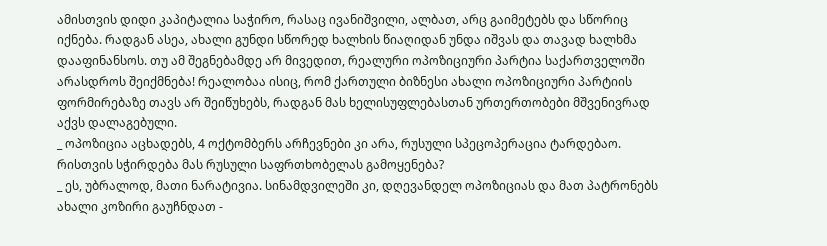ამისთვის დიდი კაპიტალია საჭირო, რასაც ივანიშვილი, ალბათ, არც გაიმეტებს და სწორიც იქნება. რადგან ასეა, ახალი გუნდი სწორედ ხალხის წიაღიდან უნდა იშვას და თავად ხალხმა დააფინანსოს. თუ ამ შეგნებამდე არ მივედით, რეალური ოპოზიციური პარტია საქართველოში არასდროს შეიქმნება! რეალობაა ისიც, რომ ქართული ბიზნესი ახალი ოპოზიციური პარტიის ფორმირებაზე თავს არ შეიწუხებს, რადგან მას ხელისუფლებასთან ურთერთობები მშვენივრად აქვს დალაგებული.
_ ოპოზიცია აცხადებს, 4 ოქტომბერს არჩევნები კი არა, რუსული სპეცოპერაცია ტარდებაო. რისთვის სჭირდება მას რუსული საფრთხობელას გამოყენება?
_ ეს, უბრალოდ, მათი ნარატივია. სინამდვილეში კი, დღევანდელ ოპოზიციას და მათ პატრონებს ახალი კოზირი გაუჩნდათ -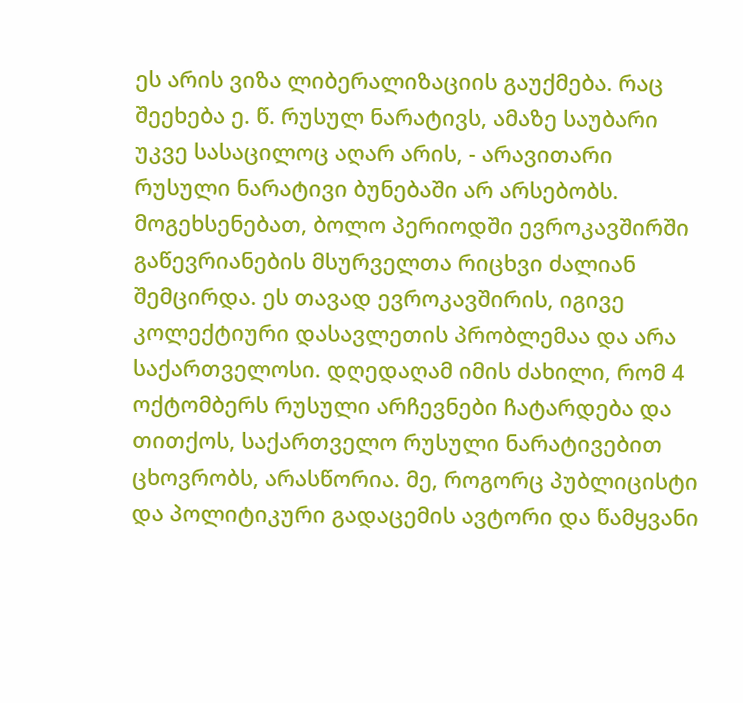ეს არის ვიზა ლიბერალიზაციის გაუქმება. რაც შეეხება ე. წ. რუსულ ნარატივს, ამაზე საუბარი უკვე სასაცილოც აღარ არის, - არავითარი რუსული ნარატივი ბუნებაში არ არსებობს.
მოგეხსენებათ, ბოლო პერიოდში ევროკავშირში გაწევრიანების მსურველთა რიცხვი ძალიან შემცირდა. ეს თავად ევროკავშირის, იგივე კოლექტიური დასავლეთის პრობლემაა და არა საქართველოსი. დღედაღამ იმის ძახილი, რომ 4 ოქტომბერს რუსული არჩევნები ჩატარდება და თითქოს, საქართველო რუსული ნარატივებით ცხოვრობს, არასწორია. მე, როგორც პუბლიცისტი და პოლიტიკური გადაცემის ავტორი და წამყვანი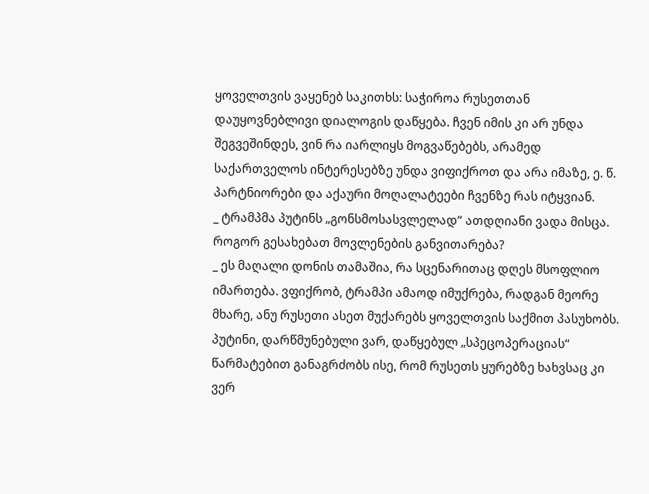ყოველთვის ვაყენებ საკითხს: საჭიროა რუსეთთან დაუყოვნებლივი დიალოგის დაწყება. ჩვენ იმის კი არ უნდა შეგვეშინდეს, ვინ რა იარლიყს მოგვაწებებს, არამედ საქართველოს ინტერესებზე უნდა ვიფიქროთ და არა იმაზე, ე. წ. პარტნიორები და აქაური მოღალატეები ჩვენზე რას იტყვიან.
_ ტრამპმა პუტინს „გონსმოსასვლელად“ ათდღიანი ვადა მისცა. როგორ გესახებათ მოვლენების განვითარება?
_ ეს მაღალი დონის თამაშია, რა სცენარითაც დღეს მსოფლიო იმართება. ვფიქრობ, ტრამპი ამაოდ იმუქრება, რადგან მეორე მხარე, ანუ რუსეთი ასეთ მუქარებს ყოველთვის საქმით პასუხობს. პუტინი, დარწმუნებული ვარ, დაწყებულ „სპეცოპერაციას“ წარმატებით განაგრძობს ისე, რომ რუსეთს ყურებზე ხახვსაც კი ვერ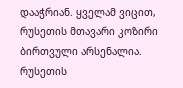დააჭრიან. ყველამ ვიცით, რუსეთის მთავარი კოზირი ბირთვული არსენალია. რუსეთის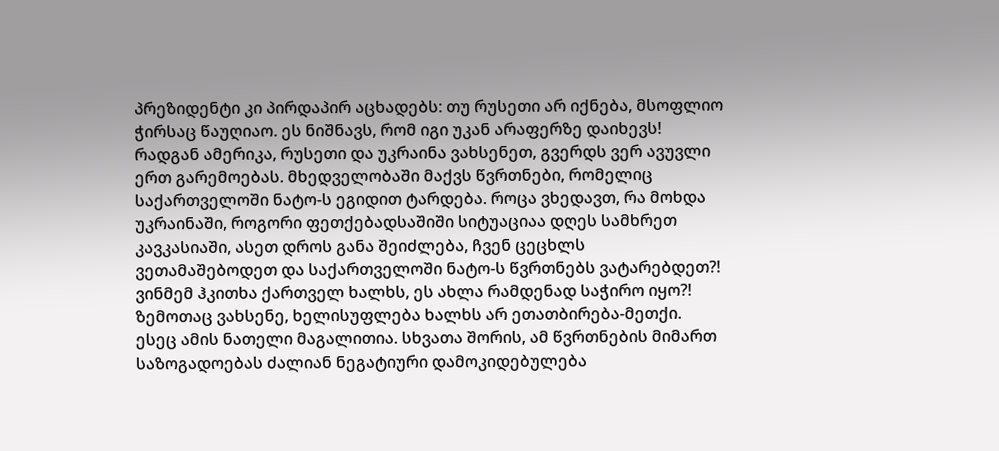პრეზიდენტი კი პირდაპირ აცხადებს: თუ რუსეთი არ იქნება, მსოფლიო ჭირსაც წაუღიაო. ეს ნიშნავს, რომ იგი უკან არაფერზე დაიხევს!
რადგან ამერიკა, რუსეთი და უკრაინა ვახსენეთ, გვერდს ვერ ავუვლი ერთ გარემოებას. მხედველობაში მაქვს წვრთნები, რომელიც საქართველოში ნატო-ს ეგიდით ტარდება. როცა ვხედავთ, რა მოხდა უკრაინაში, როგორი ფეთქებადსაშიში სიტუაციაა დღეს სამხრეთ კავკასიაში, ასეთ დროს განა შეიძლება, ჩვენ ცეცხლს ვეთამაშებოდეთ და საქართველოში ნატო-ს წვრთნებს ვატარებდეთ?! ვინმემ ჰკითხა ქართველ ხალხს, ეს ახლა რამდენად საჭირო იყო?! ზემოთაც ვახსენე, ხელისუფლება ხალხს არ ეთათბირება-მეთქი. ესეც ამის ნათელი მაგალითია. სხვათა შორის, ამ წვრთნების მიმართ საზოგადოებას ძალიან ნეგატიური დამოკიდებულება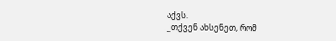აქვს.
_თქვენ ახსენეთ, რომ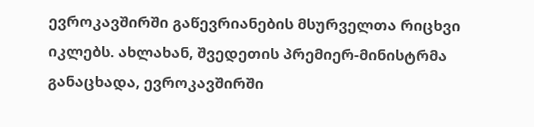ევროკავშირში გაწევრიანების მსურველთა რიცხვი იკლებს. ახლახან, შვედეთის პრემიერ-მინისტრმა განაცხადა, ევროკავშირში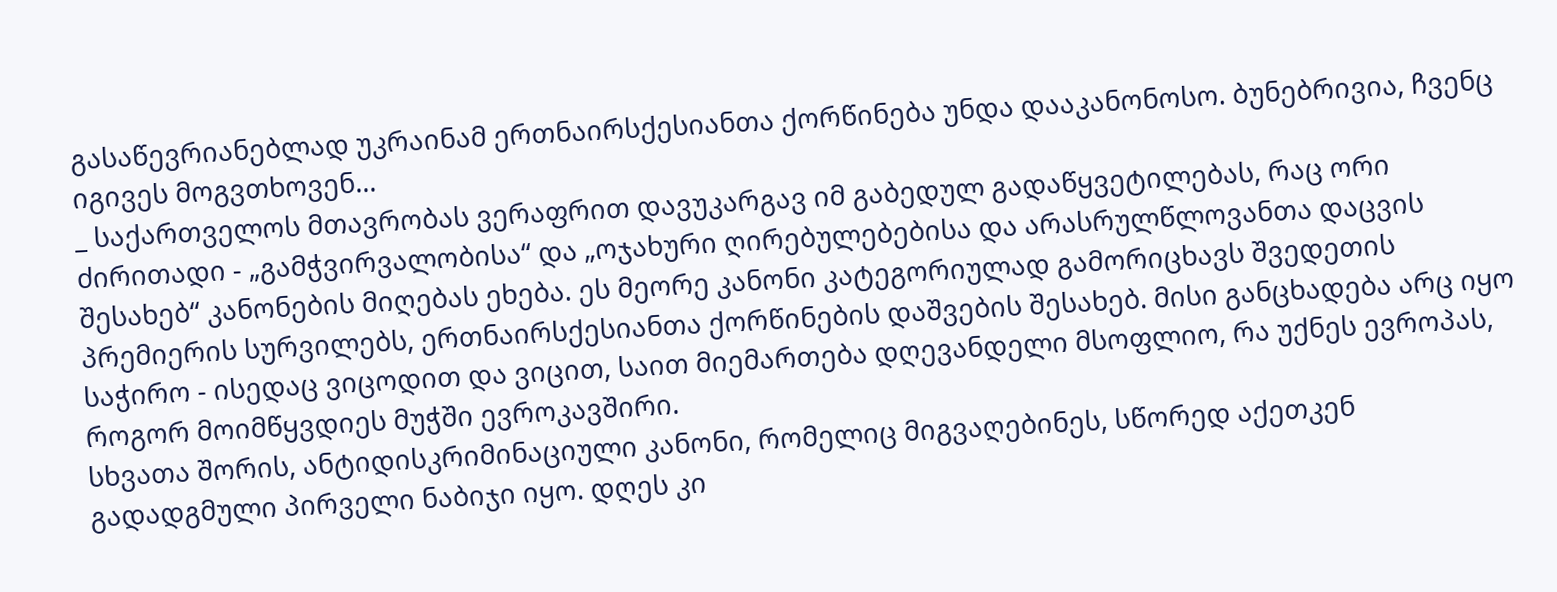გასაწევრიანებლად უკრაინამ ერთნაირსქესიანთა ქორწინება უნდა დააკანონოსო. ბუნებრივია, ჩვენც იგივეს მოგვთხოვენ...
_ საქართველოს მთავრობას ვერაფრით დავუკარგავ იმ გაბედულ გადაწყვეტილებას, რაც ორი ძირითადი - „გამჭვირვალობისა“ და „ოჯახური ღირებულებებისა და არასრულწლოვანთა დაცვის შესახებ“ კანონების მიღებას ეხება. ეს მეორე კანონი კატეგორიულად გამორიცხავს შვედეთის პრემიერის სურვილებს, ერთნაირსქესიანთა ქორწინების დაშვების შესახებ. მისი განცხადება არც იყო საჭირო - ისედაც ვიცოდით და ვიცით, საით მიემართება დღევანდელი მსოფლიო, რა უქნეს ევროპას, როგორ მოიმწყვდიეს მუჭში ევროკავშირი.
სხვათა შორის, ანტიდისკრიმინაციული კანონი, რომელიც მიგვაღებინეს, სწორედ აქეთკენ გადადგმული პირველი ნაბიჯი იყო. დღეს კი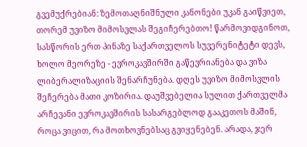გვემუქრებიან: ზემოთაღნიშნული კანონები უკან გაიწვიეთ, თორემ უვიზო მიმოსვლას შეგიჩერებთო! წარმოვიდგინოთ, სასწორის ერთ პინაზე საქართველოს სუვერენიტეტი დევს, ხოლო მეორეზე - ევროკავშირში გაწევრიანება და ვიზა ლიბერალიზაციის შენარჩუნება. დღეს უვიზო მიმოსვლის შეჩერება მათი კოზირია. დაუშვებელია სულით ქართველმა არჩევანი ევროკავშირის სასარგებლოდ გააკეთოს მაშინ, როცა ვიცით, რა მოთხოვნებსაც გვიყენებენ. არადა, ჯერ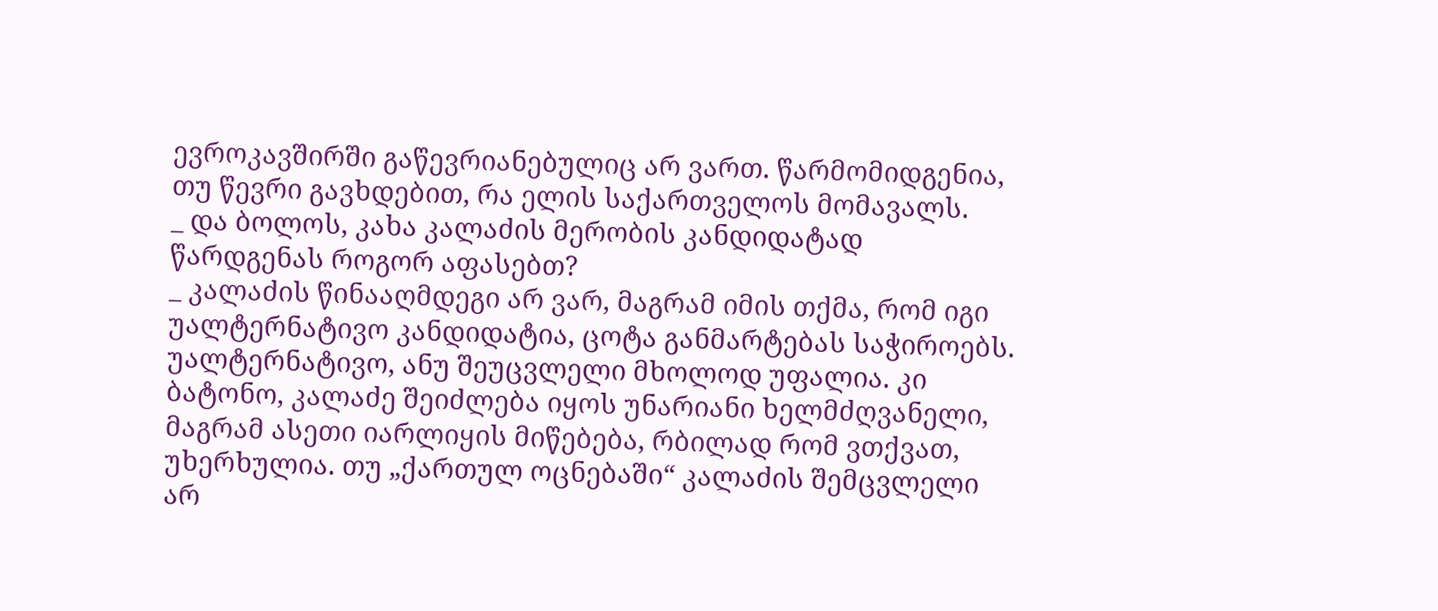ევროკავშირში გაწევრიანებულიც არ ვართ. წარმომიდგენია, თუ წევრი გავხდებით, რა ელის საქართველოს მომავალს.
_ და ბოლოს, კახა კალაძის მერობის კანდიდატად წარდგენას როგორ აფასებთ?
_ კალაძის წინააღმდეგი არ ვარ, მაგრამ იმის თქმა, რომ იგი უალტერნატივო კანდიდატია, ცოტა განმარტებას საჭიროებს. უალტერნატივო, ანუ შეუცვლელი მხოლოდ უფალია. კი ბატონო, კალაძე შეიძლება იყოს უნარიანი ხელმძღვანელი, მაგრამ ასეთი იარლიყის მიწებება, რბილად რომ ვთქვათ, უხერხულია. თუ „ქართულ ოცნებაში“ კალაძის შემცვლელი არ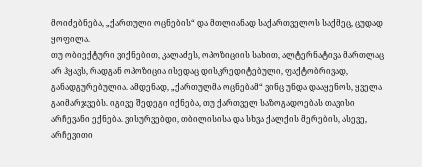მოიძებნება, „ქართული ოცნების“ და მთლიანად საქართველოს საქმეც, ცუდად ყოფილა.
თუ ობიექტური ვიქნებით, კალაძეს, ოპოზიციის სახით, ალტერნატივა მართლაც არ ჰყავს, რადგან ოპოზიცია ისედაც დისკრედიტებული, ფაქტობრივად, განადგურებულია. ამდენად, „ქართულმა ოცნებამ“ ვინც უნდა დააყენოს, ყველა გაიმარჯვებს. იგივე შედეგი იქნება, თუ ქართველ საზოგადოებას თავისი არჩევანი ექნება. ვისურვებდი, თბილისისა და სხვა ქალქის მერების, ასევე, არჩევითი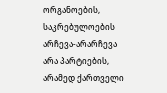ორგანოების, საკრებულოების არჩევა-არარჩევა არა პარტიების, არამედ ქართველი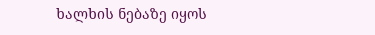ხალხის ნებაზე იყოს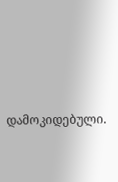დამოკიდებული.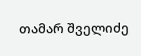თამარ შველიძე